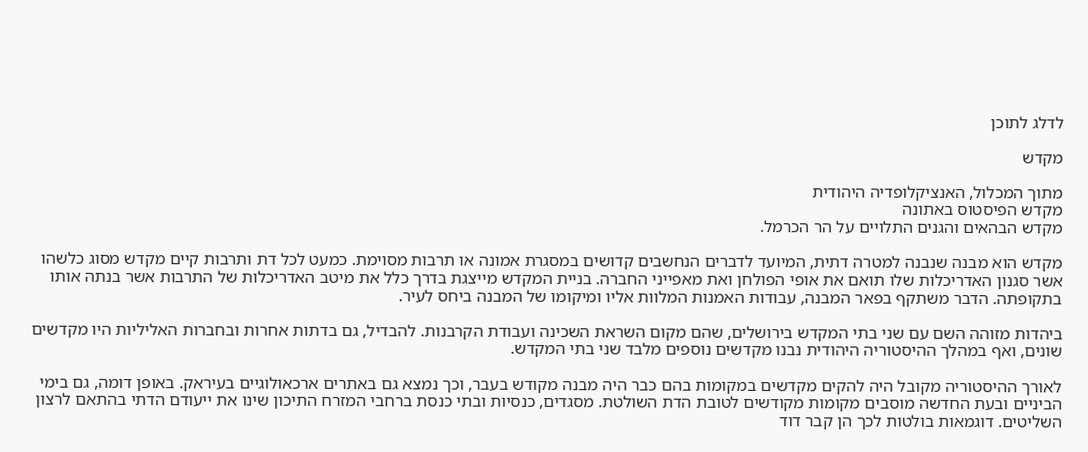לדלג לתוכן

מקדש

מתוך המכלול, האנציקלופדיה היהודית
מקדש הפיסטוס באתונה
מקדש הבהאים והגנים התלויים על הר הכרמל.

מקדש הוא מבנה שנבנה למטרה דתית, המיועד לדברים הנחשבים קדושים במסגרת אמונה או תרבות מסוימת. כמעט לכל דת ותרבות קיים מקדש מסוג כלשהו אשר סגנון האדריכלות שלו תואם את אופי הפולחן ואת מאפייני החברה. בניית המקדש מייצגת בדרך כלל את מיטב האדריכלות של התרבות אשר בנתה אותו בתקופתה. הדבר משתקף בפאר המבנה, עבודות האמנות המלוות אליו ומיקומו של המבנה ביחס לעיר.

ביהדות מזוהה השם עם שני בתי המקדש בירושלים, שהם מקום השראת השכינה ועבודת הקרבנות. להבדיל, גם בדתות אחרות ובחברות האליליות היו מקדשים שונים, ואף במהלך ההיסטוריה היהודית נבנו מקדשים נוספים מלבד שני בתי המקדש.

לאורך ההיסטוריה מקובל היה להקים מקדשים במקומות בהם כבר היה מבנה מקודש בעבר, וכך נמצא גם באתרים ארכאולוגיים בעיראק. באופן דומה, גם בימי הביניים ובעת החדשה מוסבים מקומות מקודשים לטובת הדת השולטת. מסגדים, כנסיות ובתי כנסת ברחבי המזרח התיכון שינו את ייעודם הדתי בהתאם לרצון השליטים. דוגמאות בולטות לכך הן קבר דוד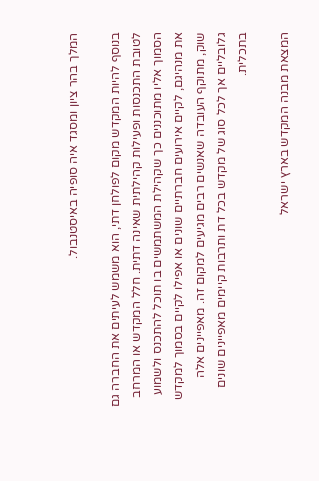המלך בהר ציון ומסגד איה סופיה באיסטנבול.

בנוסף להיות המקדש מקום לפולחן דתי, הוא משמש לעיתים את החברה גם לטובת התכנסות ופעילות קהילתית שאינה דתית. חלל המקדש או המרחב הסמוך אליו מתוכננים כך שקהילת המשתמשים בו תוכל להתכנס ולשמוע את מנהיגם, לקיים אירועים חברתיים שונים או אפילו לקיים בסמוך למקדש שוק, מתוקף העובדה שאנשים רבים מגיעים למקום זה. מאפיינים אלה גלובליים אך לכל סוג של מקדש בכל דת ותרבות קיימים מאפיינים שונים בתכלית.

המצאת מבנה המקדש בארץ ישראל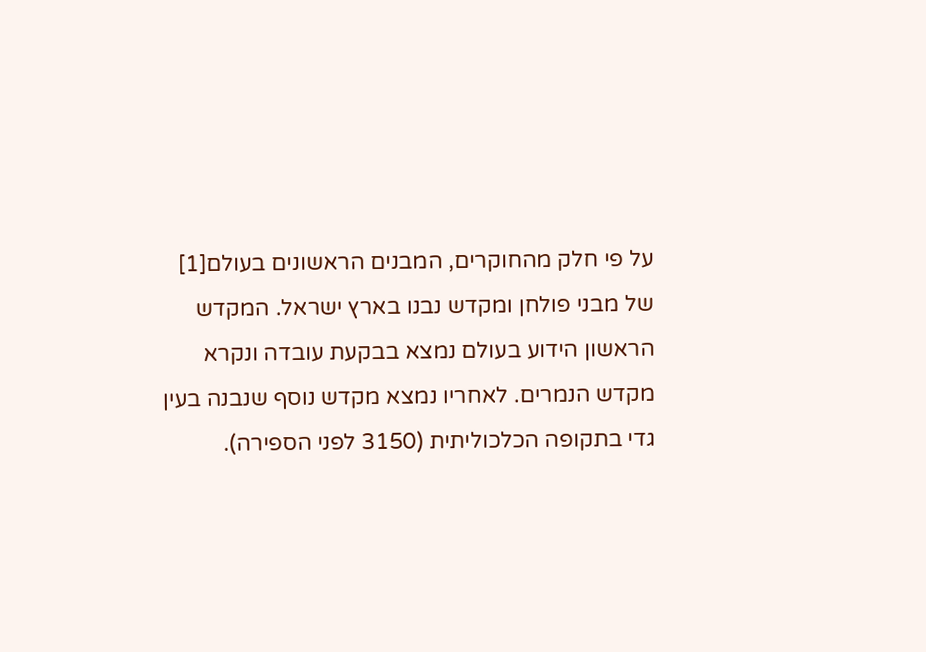על פי חלק מהחוקרים, המבנים הראשונים בעולם[1] של מבני פולחן ומקדש נבנו בארץ ישראל. המקדש הראשון הידוע בעולם נמצא בבקעת עובדה ונקרא מקדש הנמרים. לאחריו נמצא מקדש נוסף שנבנה בעין גדי בתקופה הכלכוליתית (3150 לפני הספירה).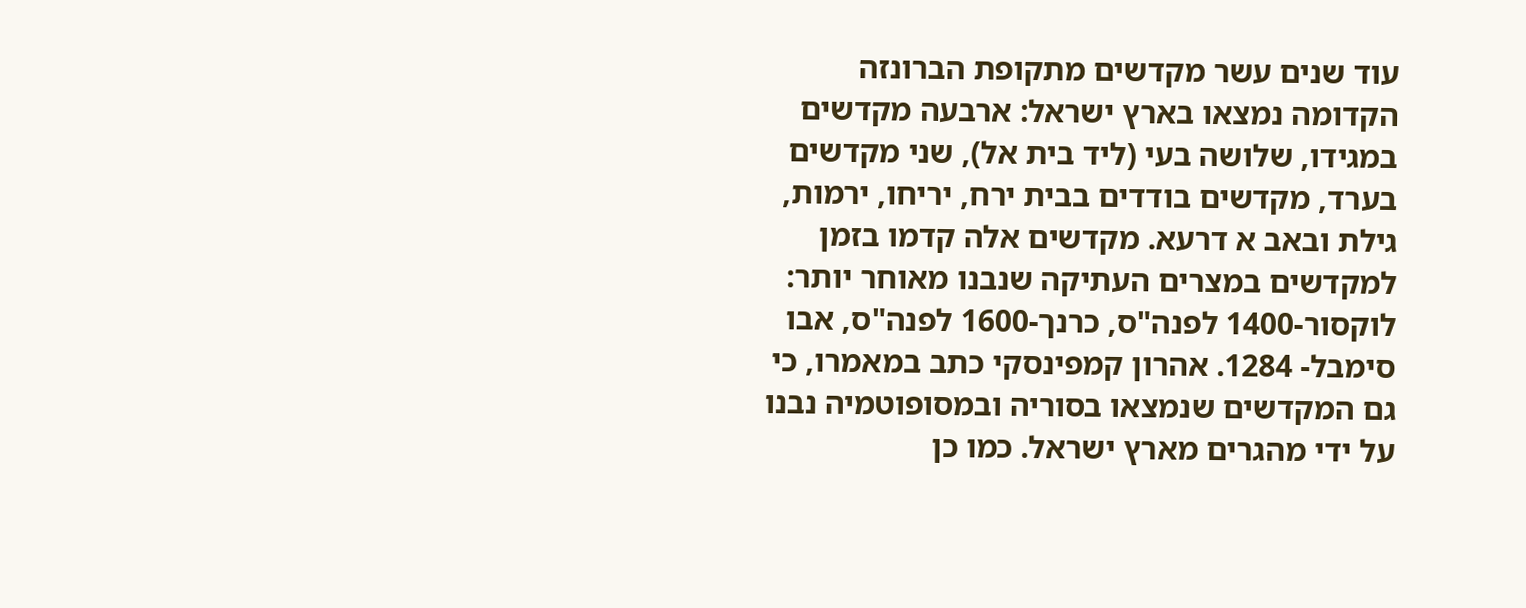עוד שנים עשר מקדשים מתקופת הברונזה הקדומה נמצאו בארץ ישראל: ארבעה מקדשים במגידו, שלושה בעי (ליד בית אל), שני מקדשים בערד, מקדשים בודדים בבית ירח, יריחו, ירמות, גילת ובאב א דרעא. מקדשים אלה קדמו בזמן למקדשים במצרים העתיקה שנבנו מאוחר יותר: לוקסור-1400 לפנה"ס, כרנך-1600 לפנה"ס, אבו סימבל- 1284. אהרון קמפינסקי כתב במאמרו, כי גם המקדשים שנמצאו בסוריה ובמסופוטמיה נבנו על ידי מהגרים מארץ ישראל. כמו כן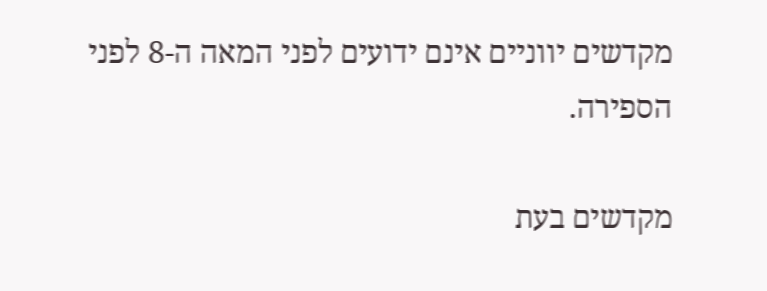מקדשים יווניים אינם ידועים לפני המאה ה-8 לפני הספירה.

מקדשים בעת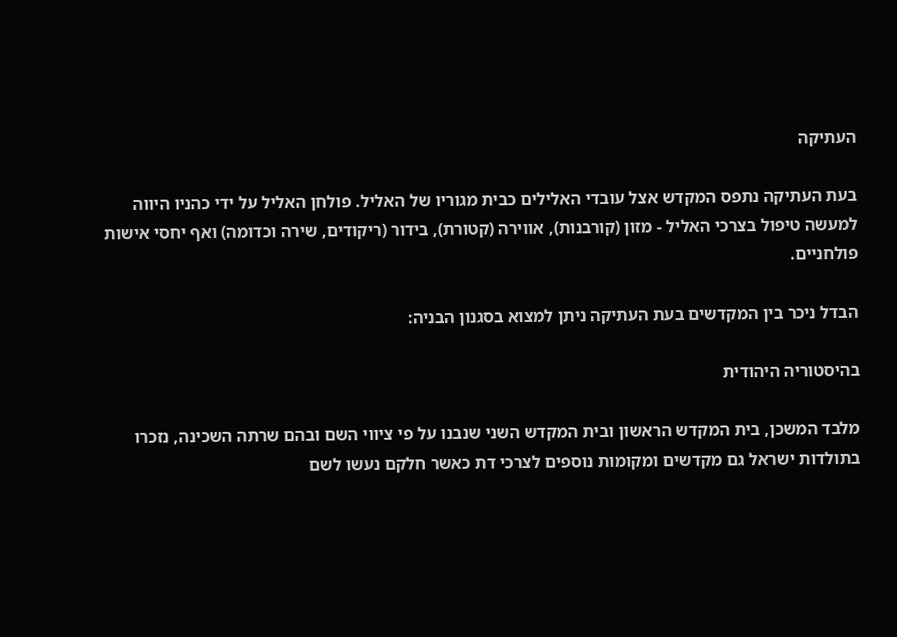העתיקה

בעת העתיקה נתפס המקדש אצל עובדי האלילים כבית מגוריו של האליל. פולחן האליל על ידי כהניו היווה למעשה טיפול בצרכי האליל - מזון (קורבנות), אווירה (קטורת), בידור (ריקודים, שירה וכדומה) ואף יחסי אישות פולחניים.

הבדל ניכר בין המקדשים בעת העתיקה ניתן למצוא בסגנון הבניה:

בהיסטוריה היהודית

מלבד המשכן, בית המקדש הראשון ובית המקדש השני שנבנו על פי ציווי השם ובהם שרתה השכינה, נזכרו בתולדות ישראל גם מקדשים ומקומות נוספים לצרכי דת כאשר חלקם נעשו לשם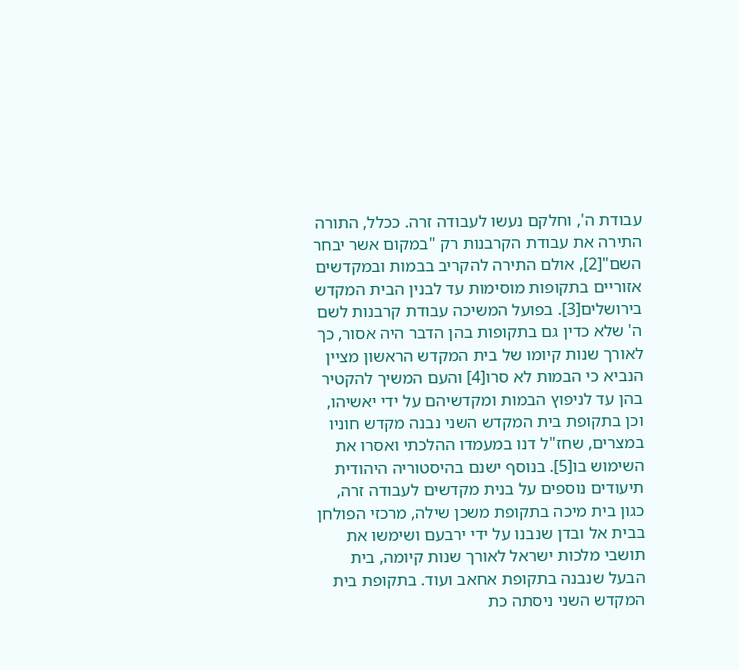עבודת ה', וחלקם נעשו לעבודה זרה. ככלל, התורה התירה את עבודת הקרבנות רק "במקום אשר יבחר השם"[2], אולם התירה להקריב בבמות ובמקדשים אזוריים בתקופות מוסימות עד לבנין הבית המקדש בירושלים[3]. בפועל המשיכה עבודת קרבנות לשם ה' שלא כדין גם בתקופות בהן הדבר היה אסור, כך לאורך שנות קיומו של בית המקדש הראשון מציין הנביא כי הבמות לא סרו[4] והעם המשיך להקטיר בהן עד לניפוץ הבמות ומקדשיהם על ידי יאשיהו, וכן בתקופת בית המקדש השני נבנה מקדש חוניו במצרים, שחז"ל דנו במעמדו ההלכתי ואסרו את השימוש בו[5]. בנוסף ישנם בהיסטוריה היהודית תיעודים נוספים על בנית מקדשים לעבודה זרה, כגון בית מיכה בתקופת משכן שילה, מרכזי הפולחן בבית אל ובדן שנבנו על ידי ירבעם ושימשו את תושבי מלכות ישראל לאורך שנות קיומה, בית הבעל שנבנה בתקופת אחאב ועוד. בתקופת בית המקדש השני ניסתה כת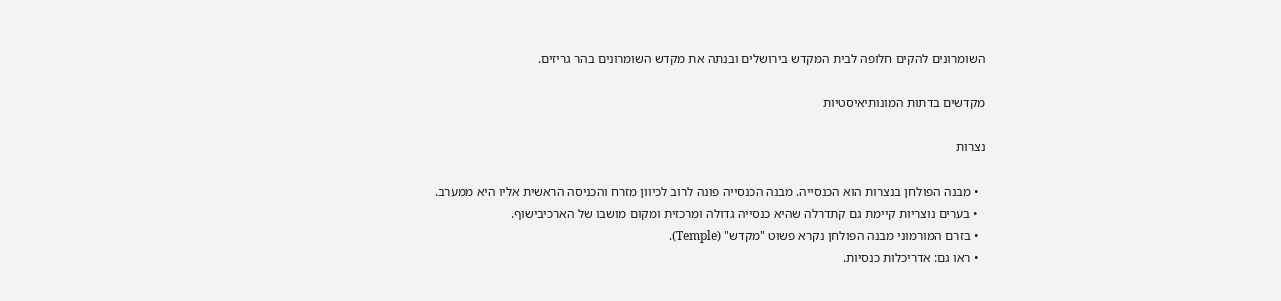השומרונים להקים חלופה לבית המקדש בירושלים ובנתה את מקדש השומרונים בהר גריזים.

מקדשים בדתות המונותיאיסטיות

נצרות

  • מבנה הפולחן בנצרות הוא הכנסייה. מבנה הכנסייה פונה לרוב לכיוון מזרח והכניסה הראשית אליו היא ממערב.
  • בערים נוצריות קיימת גם קתדרלה שהיא כנסייה גדולה ומרכזית ומקום מושבו של הארכיבישוף.
  • בזרם המורמוני מבנה הפולחן נקרא פשוט "מקדש" (Temple).
  • ראו גם: אדריכלות כנסיות.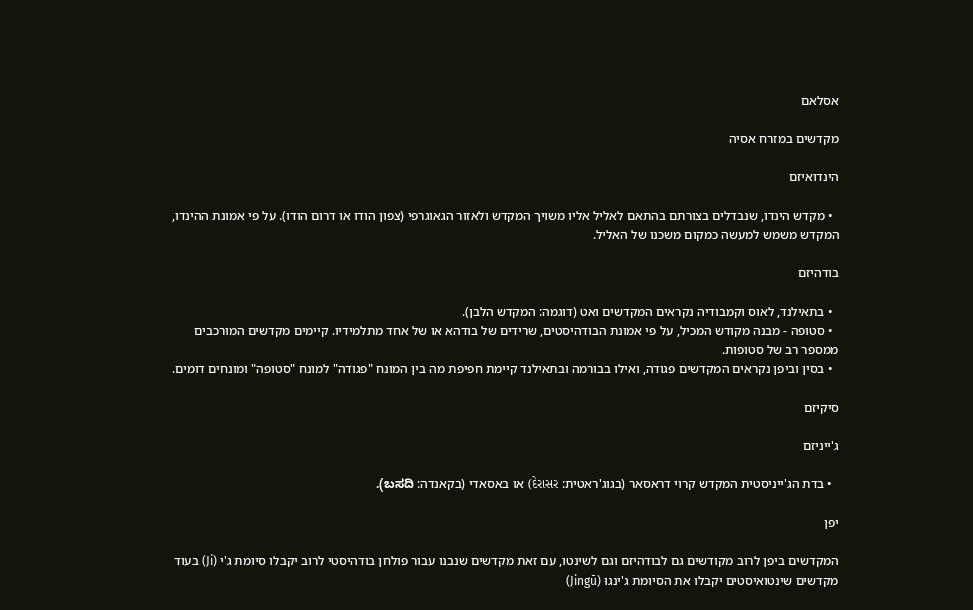אסלאם

מקדשים במזרח אסיה

הינדואיזם

  • מקדש הינדו, שנבדלים בצורתם בהתאם לאליל אליו משויך המקדש ולאזור הגאוגרפי (צפון הודו או דרום הודו). על פי אמונת ההינדו, המקדש משמש למעשה כמקום משכנו של האליל.

בודהיזם

  • בתאילנד, לאוס וקמבודיה נקראים המקדשים ואט (דוגמה: המקדש הלבן).
  • סטופה - מבנה מקודש המכיל, על פי אמונת הבודהיסטים, שרידים של בודהא או של אחד מתלמידיו. קיימים מקדשים המורכבים ממספר רב של סטופות.
  • בסין וביפן נקראים המקדשים פגודה, ואילו בבורמה ובתאילנד קיימת חפיפת מה בין המונח "פגודה" למונח "סטופה" ומונחים דומים.

סיקיזם

ג'ייניזם

  • בדת הג'ייניסטית המקדש קרוי דראסאר (בגוג'ראטית: દેરાસર) או באסאדי (בקאנדה: ಬಸದಿ).

יפן

המקדשים ביפן לרוב מקודשים גם לבודהיזם וגם לשינטו, עם זאת מקדשים שנבנו עבור פולחן בודהיסטי לרוב יקבלו סיומת ג'י (Ji) בעוד מקדשים שינטואיסטים יקבלו את הסיומת ג'ינגוּ (Jingū)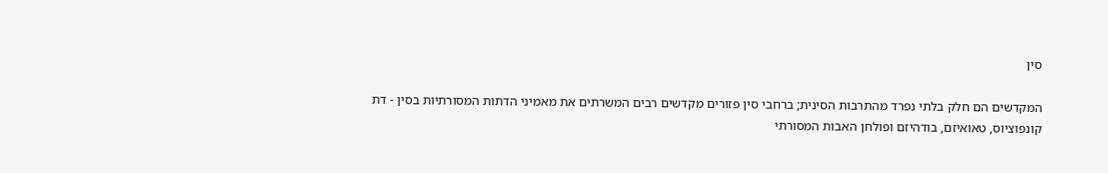סין

המקדשים הם חלק בלתי נפרד מהתרבות הסינית; ברחבי סין פזורים מקדשים רבים המשרתים את מאמיני הדתות המסורתיות בסין - דת קונפוציוס, טאואיזם, בודהיזם ופולחן האבות המסורתי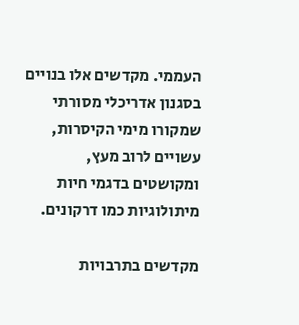העממי. מקדשים אלו בנויים בסגנון אדריכלי מסורתי שמקורו מימי הקיסרות, עשויים לרוב מעץ, ומקושטים בדגמי חיות מיתולוגיות כמו דרקונים.

מקדשים בתרבויות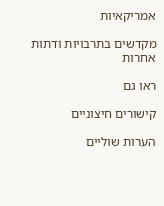אמריקאיות

מקדשים בתרבויות ודתות אחרות

ראו גם

קישורים חיצוניים

הערות שוליים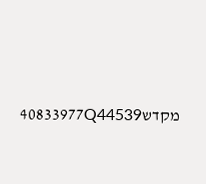מקדש40833977Q44539